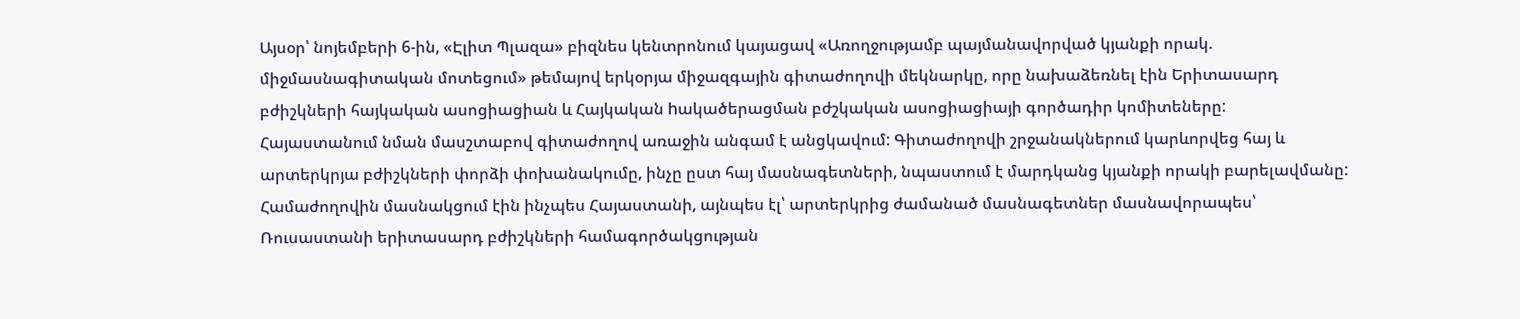Այսօր՝ նոյեմբերի 6-ին, «Էլիտ Պլազա» բիզնես կենտրոնում կայացավ «Առողջությամբ պայմանավորված կյանքի որակ. միջմասնագիտական մոտեցում» թեմայով երկօրյա միջազգային գիտաժողովի մեկնարկը, որը նախաձեռնել էին Երիտասարդ բժիշկների հայկական ասոցիացիան և Հայկական hակածերացման բժշկական ասոցիացիայի գործադիր կոմիտեները:
Հայաստանում նման մասշտաբով գիտաժողով առաջին անգամ է անցկավում: Գիտաժողովի շրջանակներում կարևորվեց հայ և արտերկրյա բժիշկների փորձի փոխանակումը, ինչը ըստ հայ մասնագետների, նպաստում է մարդկանց կյանքի որակի բարելավմանը:
Համաժողովին մասնակցում էին ինչպես Հայաստանի, այնպես էլ՝ արտերկրից ժամանած մասնագետներ մասնավորապես՝ Ռուսաստանի երիտասարդ բժիշկների համագործակցության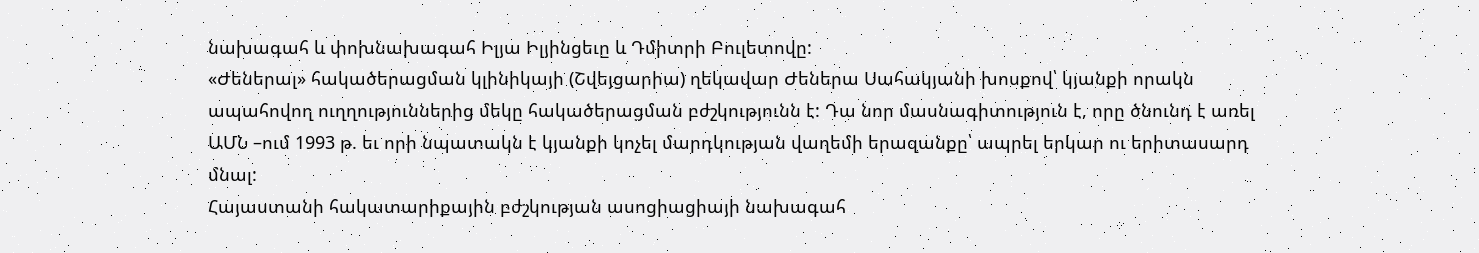նախագահ և փոխնախագահ Իլյա Իլյինցեւը և Դմիտրի Բուլետովը:
«Ժեներալ» հակածերացման կլինիկայի (Շվեյցարիա) ղեկավար Ժեներա Սահակյանի խոսքով՝ կյանքի որակն ապահովող ուղղություններից մեկը հակածերացման բժշկությունն է: Դա նոր մասնագիտություն է, որը ծնունդ է առել ԱՄՆ –ում 1993 թ. եւ որի նպատակն է կյանքի կոչել մարդկության վաղեմի երազանքը՝ ապրել երկար ու երիտասարդ մնալ:
Հայաստանի հակատարիքային բժշկության ասոցիացիայի նախագահ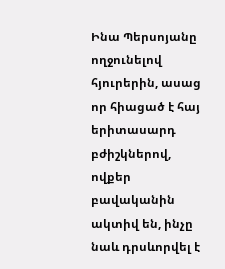Ինա Պերսոյանը ողջունելով հյուրերին, ասաց որ հիացած է հայ երիտասարդ բժիշկներով, ովքեր բավականին ակտիվ են, ինչը նաև դրսևորվել է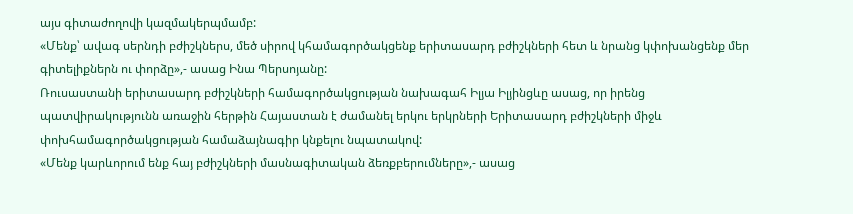այս գիտաժողովի կազմակերպմամբ:
«Մենք՝ ավագ սերնդի բժիշկներս, մեծ սիրով կհամագործակցենք երիտասարդ բժիշկների հետ և նրանց կփոխանցենք մեր գիտելիքներն ու փորձը»,- ասաց Ինա Պերսոյանը:
Ռուսաստանի երիտասարդ բժիշկների համագործակցության նախագահ Իլյա Իլյինցևը ասաց, որ իրենց պատվիրակությունն առաջին հերթին Հայաստան է ժամանել երկու երկրների Երիտասարդ բժիշկների միջև փոխհամագործակցության համաձայնագիր կնքելու նպատակով:
«Մենք կարևորում ենք հայ բժիշկների մասնագիտական ձեռքբերումները»,- ասաց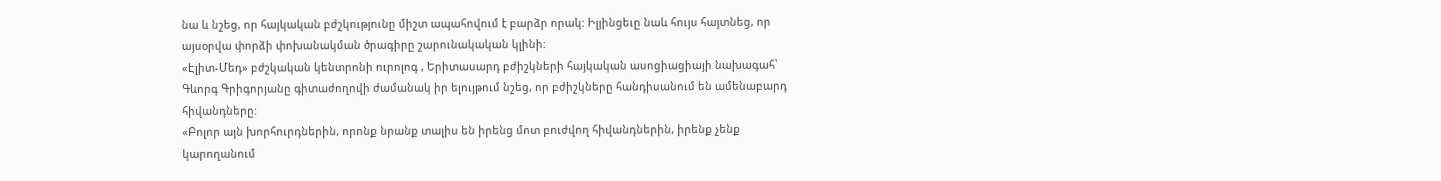նա և նշեց, որ հայկական բժշկությունը միշտ ապահովում է բարձր որակ: Իլյինցեւը նաև հույս հայտնեց, որ այսօրվա փորձի փոխանակման ծրագիրը շարունակական կլինի:
«Էլիտ-Մեդ» բժշկական կենտրոնի ուրոլոգ , Երիտասարդ բժիշկների հայկական ասոցիացիայի նախագահ՝ Գևորգ Գրիգորյանը գիտաժողովի ժամանակ իր ելույթում նշեց, որ բժիշկները հանդիսանում են ամենաբարդ հիվանդները:
«Բոլոր այն խորհուրդներին, որոնք նրանք տալիս են իրենց մոտ բուժվող հիվանդներին, իրենք չենք կարողանում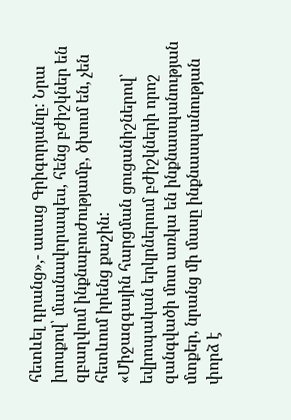հետևել դրանց»,- ասաց Գրիգորյանը: Նրա խոսքով՝ մասնավորապես, հենց բժիշկներ են զբաղվում ինքնաբուժությամբ, ծխում են, չեն հետևում իրենց քաշին:
«Միջազգային հարցման ցուցանիշներով՝ եվրոպական երկրներում բժիշկների որոշ զանգվածի մոտ առկա են ինքնասպանության մտքեր, նրանց մի մասը ինքնասպանության փորձ է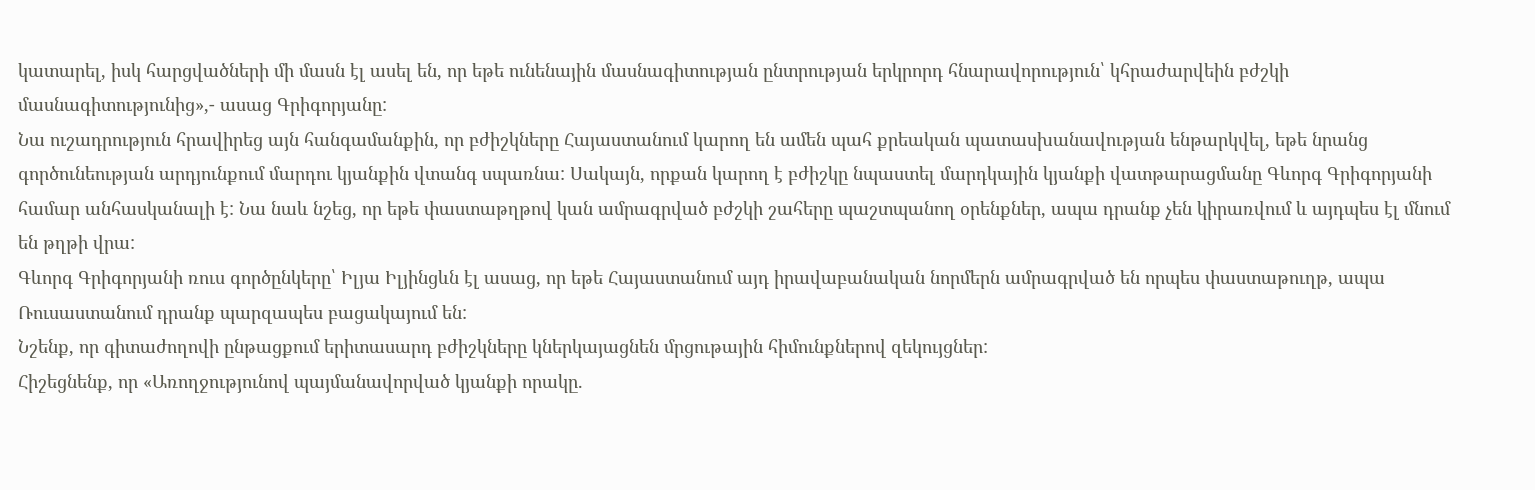կատարել, իսկ հարցվածների մի մասն էլ ասել են, որ եթե ունենային մասնագիտության ընտրության երկրորդ հնարավորություն՝ կհրաժարվեին բժշկի մասնագիտությունից»,- ասաց Գրիգորյանը:
Նա ուշադրություն հրավիրեց այն հանգամանքին, որ բժիշկները Հայաստանում կարող են ամեն պահ քրեական պատասխանավության ենթարկվել, եթե նրանց գործունեության արդյունքում մարդու կյանքին վտանգ սպառնա: Սակայն, որքան կարող է բժիշկը նպաստել մարդկային կյանքի վատթարացմանը Գևորգ Գրիգորյանի համար անհասկանալի է: Նա նաև նշեց, որ եթե փաստաթղթով կան ամրագրված բժշկի շահերը պաշտպանող օրենքներ, ապա դրանք չեն կիրառվում և այդպես էլ մնում են թղթի վրա:
Գևորգ Գրիգորյանի ռուս գործընկերը՝ Իլյա Իլյինցևն էլ ասաց, որ եթե Հայաստանում այդ իրավաբանական նորմերն ամրագրված են որպես փաստաթուղթ, ապա Ռուսաստանում դրանք պարզապես բացակայում են:
Նշենք, որ գիտաժողովի ընթացքում երիտասարդ բժիշկները կներկայացնեն մրցութային հիմունքներով զեկույցներ:
Հիշեցնենք, որ «Առողջությունով պայմանավորված կյանքի որակը.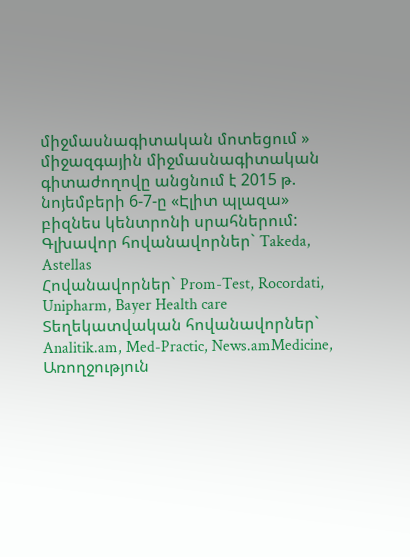միջմասնագիտական մոտեցում » միջազգային միջմասնագիտական գիտաժողովը անցնում է 2015 թ. նոյեմբերի 6-7-ը «Էլիտ պլազա» բիզնես կենտրոնի սրահներում:
Գլխավոր հովանավորներ` Takeda, Astellas
Հովանավորներ` Prom-Test, Rocordati, Unipharm, Bayer Health care
Տեղեկատվական հովանավորներ` Analitik.am, Med-Practic, News.amMedicine, Առողջություն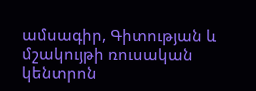ամսագիր, Գիտության և մշակույթի ռուսական կենտրոն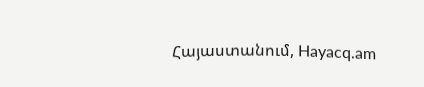Հայաստանում, Hayacq.am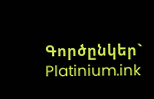Գործընկեր` Platinium.ink